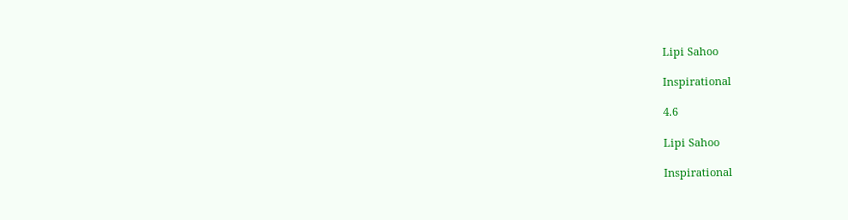Lipi Sahoo

Inspirational

4.6

Lipi Sahoo

Inspirational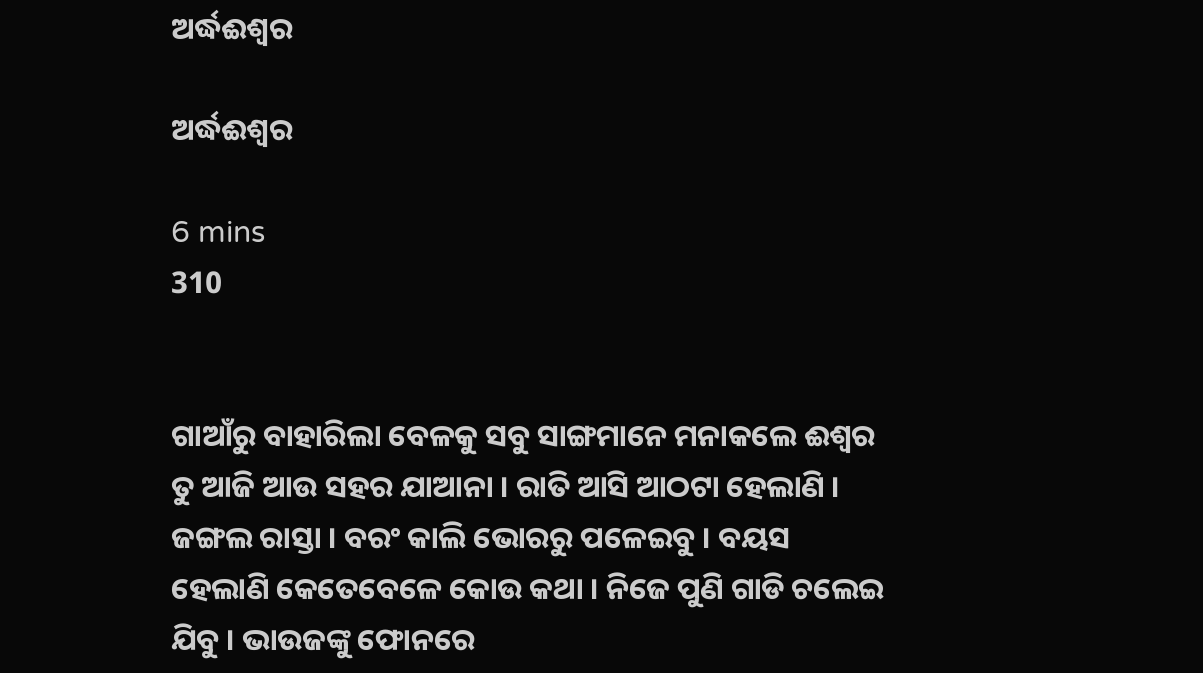ଅର୍ଦ୍ଧଈଶ୍ୱର

ଅର୍ଦ୍ଧଈଶ୍ୱର

6 mins
310


ଗାଆଁରୁ ବାହାରିଲା ବେଳକୁ ସବୁ ସାଙ୍ଗମାନେ ମନାକଲେ ଈଶ୍ୱର ତୁ ଆଜି ଆଉ ସହର ଯାଆନା । ରାତି ଆସି ଆଠଟା ହେଲାଣି । ଜଙ୍ଗଲ ରାସ୍ତା । ବରଂ କାଲି ଭୋରରୁ ପଳେଇବୁ । ବୟସ ହେଲାଣି କେତେବେଳେ କୋଉ କଥା । ନିଜେ ପୁଣି ଗାଡି ଚଲେଇ ଯିବୁ । ଭାଉଜଙ୍କୁ ଫୋନରେ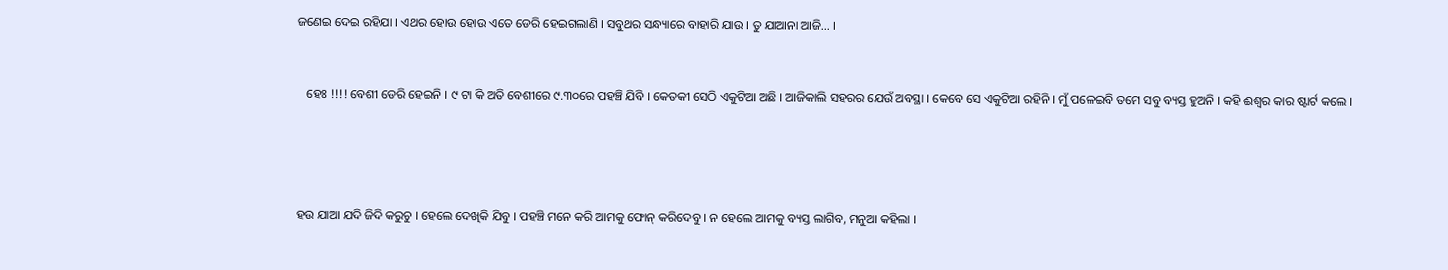ଜଣେଇ ଦେଇ ରହିଯା । ଏଥର ହୋଉ ହୋଉ ଏତେ ଡେରି ହେଇଗଲାଣି । ସବୁଥର ସନ୍ଧ୍ୟାରେ ବାହାରି ଯାଉ । ତୁ ଯାଆନା ଆଜି... ।


   ହେଃ !!!! ବେଶୀ ଡେରି ହେଇନି । ୯ ଟା କି ଅତି ବେଶୀରେ ୯.୩୦ରେ ପହଞ୍ଚି ଯିବି । କେତକୀ ସେଠି ଏକୁଟିଆ ଅଛି । ଆଜିକାଲି ସହରର ଯେଉଁ ଅବସ୍ଥା । କେବେ ସେ ଏକୁଟିଆ ରହିନି । ମୁଁ ପଳେଇବି ତମେ ସବୁ ବ୍ୟସ୍ତ ହୁଅନି । କହି ଈଶ୍ୱର କାର ଷ୍ଟାର୍ଟ କଲେ ।




ହଉ ଯାଆ ଯଦି ଜିଦି କରୁଚୁ । ହେଲେ ଦେଖିକି ଯିବୁ । ପହଞ୍ଚି ମନେ କରି ଆମକୁ ଫୋନ୍ କରିଦେବୁ । ନ ହେଲେ ଆମକୁ ବ୍ୟସ୍ତ ଲାଗିବ, ମନୁଆ କହିଲା ।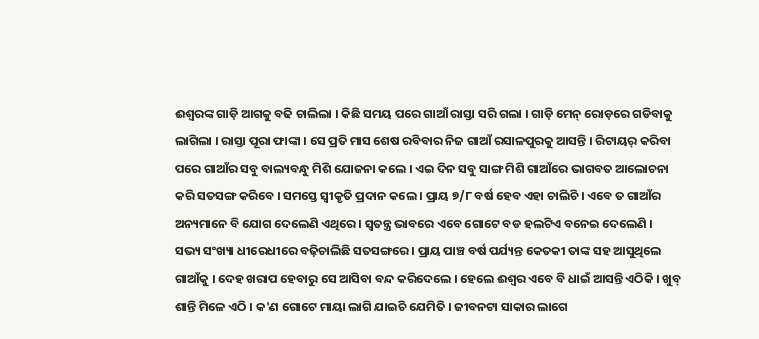ଈଶ୍ୱରଙ୍କ ଗାଡ଼ି ଆଗକୁ ବଢି ଚାଲିଲା । କିଛି ସମୟ ପରେ ଗାଆଁ ରାସ୍ତା ସରି ଗଲା । ଗାଡ଼ି ମେନ୍ ରୋଡ଼ରେ ଗଡିବାକୁ ଲାଗିଲା । ରାସ୍ତା ପୂରା ଫାଙ୍କା । ସେ ପ୍ରତି ମାସ ଶେଷ ରବିବାର ନିଜ ଗାଆଁ ରସାଳପୁରକୁ ଆସନ୍ତି । ରିଟାୟର୍ କରିବା ପରେ ଗାଆଁର ସବୁ ବାଲ୍ୟବନ୍ଧୁ ମିଶି ଯୋଜନା କଲେ । ଏଇ ଦିନ ସବୁ ସାଙ୍ଗ ମିଶି ଗାଆଁରେ ଭାଗବତ ଆଲୋଚନା କରି ସତସଙ୍ଗ କରିବେ । ସମସ୍ତେ ସ୍ୱୀକୃତି ପ୍ରଦାନ କଲେ । ପ୍ରାୟ ୭/୮ ବର୍ଷ ହେବ ଏହା ଚାଲିଚି । ଏବେ ତ ଗାଆଁର ଅନ୍ୟମାନେ ବି ଯୋଗ ଦେଲେଣି ଏଥିରେ । ସ୍ୱତନ୍ତ୍ର ଭାବରେ ଏବେ ଗୋଟେ ବଡ ହଲଟିଏ ବନେଇ ଦେଲେଣି । ସଭ୍ୟ ସଂଖ୍ୟା ଧୀରେଧୀରେ ବଢ଼ିଚାଲିଛି ସତସଙ୍ଗରେ । ପ୍ରାୟ ପାଞ୍ଚ ବର୍ଷ ପର୍ଯ୍ୟନ୍ତ କେତକୀ ତାଙ୍କ ସହ ଆସୁଥିଲେ ଗାଆଁକୁ । ଦେହ ଖରାପ ହେବାରୁ ସେ ଆସିବା ବନ୍ଦ କରିଦେଲେ । ହେଲେ ଈଶ୍ୱର ଏବେ ବି ଧାଇଁ ଆସନ୍ତି ଏଠିକି । ଖୁବ୍ ଶାନ୍ତି ମିଳେ ଏଠି । କ'ଣ ଗୋଟେ ମାୟା ଲାଗି ଯାଇଚି ଯେମିତି । ଜୀବନଟା ସାକାର ଲାଗେ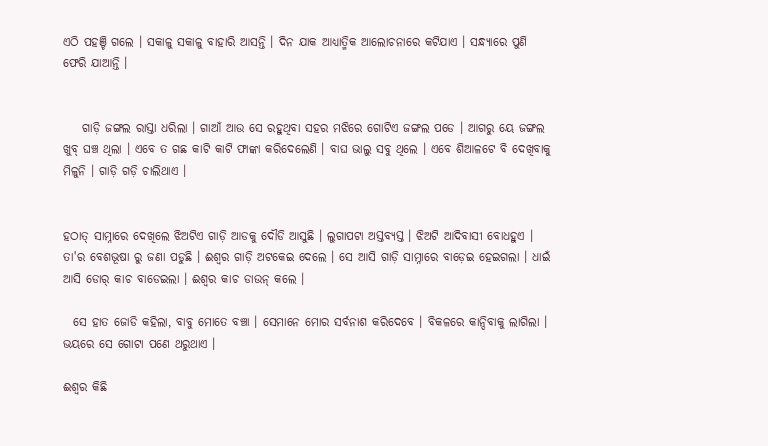ଏଠି ପହଞ୍ଚି ଗଲେ । ସକାଳୁ ସକାଳୁ ବାହାରି ଆସନ୍ତି । ଦିନ ଯାକ ଆଧ୍ୟାତ୍ମିକ ଆଲୋଚନାରେ କଟିଯାଏ । ସନ୍ଧ୍ୟାରେ ପୁଣି ଫେରି ଯାଆନ୍ତି ।


    ଗାଡ଼ି ଜଙ୍ଗଲ ରାସ୍ତା ଧରିଲା । ଗାଆଁ ଆଉ ସେ ରହୁଥିବା ସହର ମଝିରେ ଗୋଟିଏ ଜଙ୍ଗଲ ପଡେ । ଆଗରୁ ୟେ ଜଙ୍ଗଲ ଖୁବ୍ ଘଞ୍ଚ ଥିଲା । ଏବେ ତ ଗଛ କାଟି କାଟି ଫାଙ୍କା କରିଦେଲେଣି । ବାଘ ଭାଲୁ ସବୁ ଥିଲେ । ଏବେ ଶିଆଳଟେ ବି ଦେଖିବାକୁ ମିଳୁନି । ଗାଡ଼ି ଗଡ଼ି ଚାଲିଥାଏ ।


ହଠାତ୍ ସାମ୍ନାରେ ଦେଖିଲେ ଝିଅଟିଏ ଗାଡ଼ି ଆଡକୁ ଦୌଡି ଆସୁଛି । ଲୁଗାପଟା ଅସ୍ତବ୍ୟସ୍ତ । ଝିଅଟି ଆଦିବାସୀ ବୋଧହୁଏ । ତା'ର ବେଶଭୂଷା ରୁ ଜଣା ପଡୁଛି । ଈଶ୍ୱର ଗାଡ଼ି ଅଟକେଇ ଦେଲେ । ସେ ଆସି ଗାଡ଼ି ସାମ୍ନାରେ ବାଡ଼େଇ ହେଇଗଲା । ଧାଇଁ ଆସି ଡୋର୍ କାଚ ବାଡେଇଲା । ଈଶ୍ୱର କାଚ ଡାଉନ୍ କଲେ ।

  ସେ ହାତ ଜୋଡି କହିଲା, ବାବୁ ମୋତେ ବଞ୍ଚା । ସେମାନେ ମୋର ସର୍ବନାଶ କରିଦେବେ । ବିକଳରେ କାନ୍ଦିବାକୁ ଲାଗିଲା । ଭୟରେ ସେ ଗୋଟା ପଣେ ଥରୁଥାଏ ।

ଈଶ୍ୱର କିଛି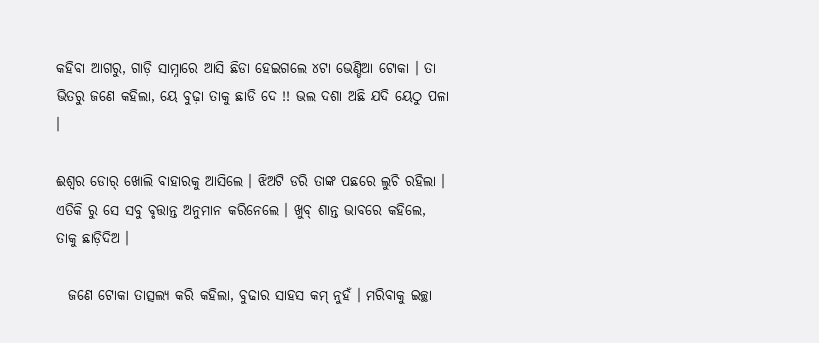କହିବା ଆଗରୁ, ଗାଡ଼ି ସାମ୍ନାରେ ଆସି ଛିଡା ହେଇଗଲେ ୪ଟା ଭେଣ୍ଡିଆ ଟୋକା । ତା ଭିତରୁ ଜଣେ କହିଲା, ୟେ ବୁଢ଼ା ତାକୁ ଛାଡି ଦେ !! ଭଲ ଦଶା ଅଛି ଯଦି ୟେଠୁ ପଳା ।

ଈଶ୍ୱର ଡୋର୍ ଖୋଲି ବାହାରକୁ ଆସିଲେ । ଝିଅଟି ଡରି ତାଙ୍କ ପଛରେ ଲୁଚି ରହିଲା । ଏତିକି ରୁ ସେ ସବୁ ବୃତ୍ତାନ୍ତ ଅନୁମାନ କରିନେଲେ । ଖୁବ୍ ଶାନ୍ତ ଭାବରେ କହିଲେ, ତାକୁ ଛାଡ଼ିଦିଅ ।

  ଜଣେ ଟୋକା ତାତ୍ସଲ୍ୟ କରି କହିଲା, ବୁଢାର ସାହସ କମ୍ ନୁହଁ । ମରିବାକୁ ଇଚ୍ଛା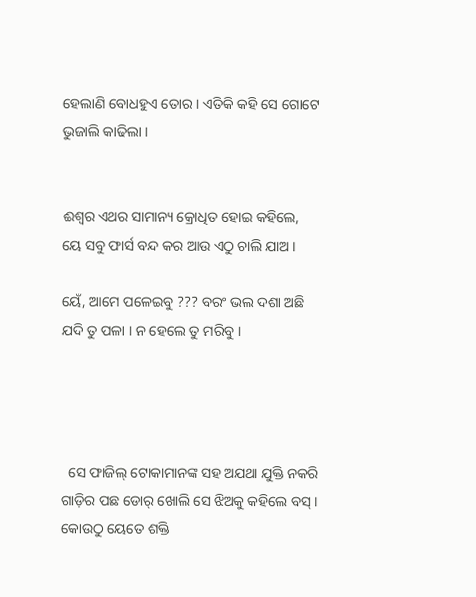ହେଲାଣି ବୋଧହୁଏ ତୋର । ଏତିକି କହି ସେ ଗୋଟେ ଭୁଜାଲି କାଢିଲା ।


ଈଶ୍ୱର ଏଥର ସାମାନ୍ୟ କ୍ରୋଧିତ ହୋଇ କହିଲେ, ୟେ ସବୁ ଫାର୍ସ ବନ୍ଦ କର ଆଉ ଏଠୁ ଚାଲି ଯାଅ ।

ୟେଁ, ଆମେ ପଳେଇବୁ ??? ବରଂ ଭଲ ଦଶା ଅଛି ଯଦି ତୁ ପଳା । ନ ହେଲେ ତୁ ମରିବୁ ।




  ସେ ଫାଜିଲ୍ ଟୋକାମାନଙ୍କ ସହ ଅଯଥା ଯୁକ୍ତି ନକରି ଗାଡ଼ିର ପଛ ଡୋର୍ ଖୋଲି ସେ ଝିଅକୁ କହିଲେ ବସ୍ । କୋଉଠୁ ୟେତେ ଶକ୍ତି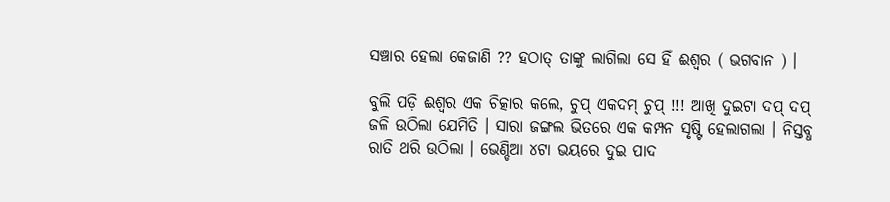ସଞ୍ଚାର ହେଲା କେଜାଣି ?? ହଠାତ୍ ତାଙ୍କୁ ଲାଗିଲା ସେ ହିଁ ଈଶ୍ୱର ( ଭଗବାନ ) ।

ବୁଲି ପଡ଼ି ଈଶ୍ୱର ଏକ ଚିତ୍କାର କଲେ, ଚୁପ୍ ଏକଦମ୍ ଚୁପ୍ !!! ଆଖି ଦୁଇଟା ଦପ୍ ଦପ୍ ଜଳି ଉଠିଲା ଯେମିତି । ସାରା ଜଙ୍ଗଲ ଭିତରେ ଏକ କମ୍ପନ ସୃଷ୍ଟି ହେଲାଗଲା । ନିସ୍ତବ୍ଧ ରାତି ଥରି ଉଠିଲା । ଭେଣ୍ଡିଆ ୪ଟା ଭୟରେ ଦୁଇ ପାଦ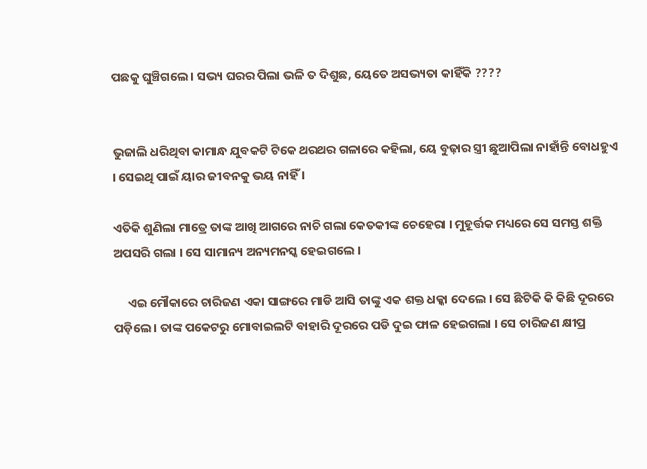ପଛକୁ ଘୁଞ୍ଚିଗଲେ । ସଭ୍ୟ ଘରର ପିଲା ଭଳି ତ ଦିଶୁଛ, ୟେତେ ଅସଭ୍ୟତା କାହିଁକି ????


ଭୁଜାଲି ଧରିଥିବା କାମାନ୍ଧ ଯୁବକଟି ଟିକେ ଥରଥର ଗଳାରେ କହିଲା, ୟେ ବୁଢ଼ାର ସ୍ତ୍ରୀ ଛୁଆପିଲା ନାହାଁନ୍ତି ବୋଧହୁଏ । ସେଇଥି ପାଇଁ ୟାର ଜୀବନକୁ ଭୟ ନାହିଁ ।

ଏତିକି ଶୁଣିଲା ମାତ୍ରେ ତାଙ୍କ ଆଖି ଆଗରେ ନାଚି ଗଲା କେତକୀଙ୍କ ଚେହେରା । ମୁହୂର୍ତ୍ତକ ମଧ୍ୟରେ ସେ ସମସ୍ତ ଶକ୍ତି ଅପସରି ଗଲା । ସେ ସାମାନ୍ୟ ଅନ୍ୟମନସ୍କ ହେଇଗଲେ ।

     ଏଇ ମୌକାରେ ଚାରିଜଣ ଏକା ସାଙ୍ଗରେ ମାଡି ଆସି ତାଙ୍କୁ ଏକ ଶକ୍ତ ଧକ୍କା ଦେଲେ । ସେ ଛିଟିକି କି କିଛି ଦୂରରେ ପଡ଼ିଲେ । ତାଙ୍କ ପକେଟରୁ ମୋବାଇଲଟି ବାହାରି ଦୂରରେ ପଡି ଦୁଇ ଫାଳ ହେଇଗଲା । ସେ ଚାରିଜଣ କ୍ଷୀପ୍ର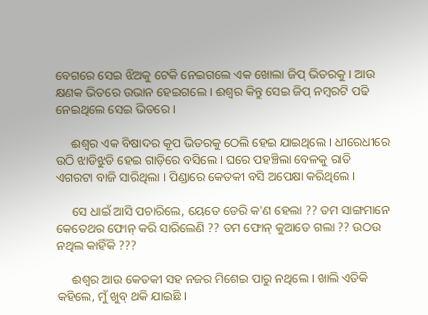ବେଗରେ ସେଇ ଝିଅକୁ ଟେକି ନେଇଗଲେ ଏକ ଖୋଲା ଜିପ୍ ଭିତରକୁ । ଆଉ କ୍ଷଣକ ଭିତରେ ଉଭାନ ହେଇଗଲେ । ଈଶ୍ୱର କିନ୍ତୁ ସେଇ ଜିପ୍ ନମ୍ବରଟି ପଢି ନେଇଥିଲେ ସେଇ ଭିତରେ ।

     ଈଶ୍ୱର ଏକ ବିଷାଦର କୂପ ଭିତରକୁ ଠେଲି ହେଇ ଯାଇଥିଲେ । ଧୀରେଧୀରେ ଉଠି ଝାଡିଝୁଡି ହେଇ ଗାଡ଼ିରେ ବସିଲେ । ଘରେ ପହଞ୍ଚିଲା ବେଳକୁ ରାତି ଏଗରଟା ବାଜି ସାରିଥିଲା । ପିଣ୍ଡାରେ କେତକୀ ବସି ଅପେକ୍ଷା କରିଥିଲେ ।

     ସେ ଧାଇଁ ଆସି ପଚାରିଲେ, ୟେତେ ଡେରି କ'ଣ ହେଲା ?? ତମ ସାଙ୍ଗମାନେ କେତେଥର ଫୋନ୍ କରି ସାରିଲେଣି ?? ତମ ଫୋନ୍ କୁଆଡେ ଗଲା ?? ଉଠଉ ନଥିଲ କାହିଁକି ???

     ଈଶ୍ୱର ଆଉ କେତକୀ ସହ ନଜର ମିଶେଇ ପାରୁ ନଥିଲେ । ଖାଲି ଏତିକି କହିଲେ, ମୁଁ ଖୁବ୍ ଥକି ଯାଇଛି ।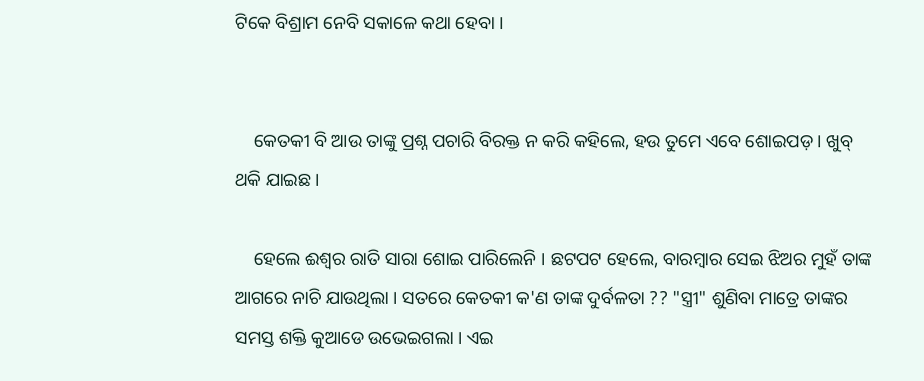ଟିକେ ବିଶ୍ରାମ ନେବି ସକାଳେ କଥା ହେବା ।


    କେତକୀ ବି ଆଉ ତାଙ୍କୁ ପ୍ରଶ୍ନ ପଚାରି ବିରକ୍ତ ନ କରି କହିଲେ, ହଉ ତୁମେ ଏବେ ଶୋଇପଡ଼ । ଖୁବ୍ ଥକି ଯାଇଛ ।

    ହେଲେ ଈଶ୍ୱର ରାତି ସାରା ଶୋଇ ପାରିଲେନି । ଛଟପଟ ହେଲେ, ବାରମ୍ବାର ସେଇ ଝିଅର ମୁହଁ ତାଙ୍କ ଆଗରେ ନାଚି ଯାଉଥିଲା । ସତରେ କେତକୀ କ'ଣ ତାଙ୍କ ଦୁର୍ବଳତା ?? "ସ୍ତ୍ରୀ" ଶୁଣିବା ମାତ୍ରେ ତାଙ୍କର ସମସ୍ତ ଶକ୍ତି କୁଆଡେ ଉଭେଇଗଲା । ଏଇ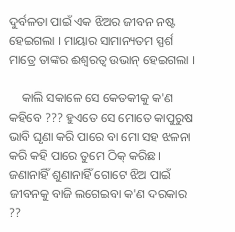ଦୁର୍ବଳତା ପାଇଁ ଏକ ଝିଅର ଜୀବନ ନଷ୍ଟ ହେଇଗଲା । ମାୟାର ସାମାନ୍ୟତମ ସ୍ପର୍ଶ ମାତ୍ରେ ତାଙ୍କର ଈଶ୍ୱରତ୍ୱ ଉଭାନ୍ ହେଇଗଲା ।

    କାଲି ସକାଳେ ସେ କେତକୀକୁ କ'ଣ କହିବେ ??? ହୁଏତେ ସେ ମୋତେ କାପୁରୁଷ ଭାବି ଘୃଣା କରି ପାରେ ବା ମୋ ସହ ଝଳନା କରି କହି ପାରେ ତୁମେ ଠିକ୍ କରିଛ । ଜଣାନାହିଁ ଶୁଣାନାହିଁ ଗୋଟେ ଝିଅ ପାଇଁ ଜୀବନକୁ ବାଜି ଲଗେଇବା କ'ଣ ଦରକାର ??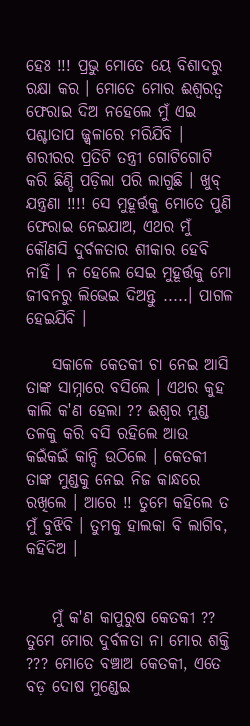ହେଃ !!! ପ୍ରଭୁ ମୋତେ ୟେ ବିଶାଦରୁ ରକ୍ଷା କର । ମୋତେ ମୋର ଈଶ୍ୱରତ୍ୱ ଫେରାଇ ଦିଅ ନହେଲେ ମୁଁ ଏଇ ପଶ୍ଚାତାପ ଜ୍ଜ୍ୱଳାରେ ମରିଯିବି । ଶରୀରର ପ୍ରତିଟି ତନ୍ତ୍ରୀ ଗୋଟିଗୋଟି କରି ଛିଣ୍ଡି ପଡ଼ିଲା ପରି ଲାଗୁଛି । ଖୁବ୍ ଯନ୍ତ୍ରଣା !!!! ସେ ମୁହୂର୍ତ୍ତକୁ ମୋତେ ପୁଣି ଫେରାଇ ନେଇଯାଅ, ଏଥର ମୁଁ କୌଣସି ଦୁର୍ବଳତାର ଶୀକାର ହେବି ନାହିଁ । ନ ହେଲେ ସେଇ ମୁହୂର୍ତ୍ତକୁ ମୋ ଜୀବନରୁ ଲିଭେଇ ଦିଅନ୍ତୁ .....। ପାଗଳ ହେଇଯିବି ।

    ସକାଳେ କେତକୀ ଚା ନେଇ ଆସି ତାଙ୍କ ସାମ୍ନାରେ ବସିଲେ । ଏଥର କୁହ କାଲି କ'ଣ ହେଲା ?? ଈଶ୍ୱର ମୁଣ୍ଡ ତଳକୁ କରି ବସି ରହିଲେ ଆଉ କଇଁକଇଁ କାନ୍ଦି ଉଠିଲେ । କେତକୀ ତାଙ୍କ ମୁଣ୍ଡକୁ ନେଇ ନିଜ କାନ୍ଧରେ ରଖିଲେ । ଆରେ !! ତୁମେ କହିଲେ ତ ମୁଁ ବୁଝିବି । ତୁମକୁ ହାଲକା ବି ଲାଗିବ, କହିଦିଅ ।


    ମୁଁ କ'ଣ କାପୁରୁଷ କେତକୀ ?? ତୁମେ ମୋର ଦୁର୍ବଳତା ନା ମୋର ଶକ୍ତି ??? ମୋତେ ବଞ୍ଚାଅ କେତକୀ, ଏତେ ବଡ଼ ଦୋଷ ମୁଣ୍ଡେଇ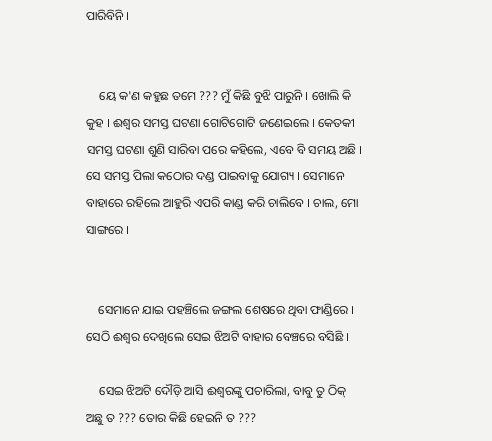ପାରିବିନି ।


    ୟେ କ'ଣ କହୁଛ ତମେ ??? ମୁଁ କିଛି ବୁଝି ପାରୁନି । ଖୋଲି କି କୁହ । ଈଶ୍ୱର ସମସ୍ତ ଘଟଣା ଗୋଟିଗୋଟି ଜଣେଇଲେ । କେତକୀ ସମସ୍ତ ଘଟଣା ଶୁଣି ସାରିବା ପରେ କହିଲେ, ଏବେ ବି ସମୟ ଅଛି । ସେ ସମସ୍ତ ପିଲା କଠୋର ଦଣ୍ଡ ପାଇବାକୁ ଯୋଗ୍ୟ । ସେମାନେ ବାହାରେ ରହିଲେ ଆହୁରି ଏପରି କାଣ୍ଡ କରି ଚାଲିବେ । ଚାଲ, ମୋ ସାଙ୍ଗରେ ।


    ସେମାନେ ଯାଇ ପହଞ୍ଚିଲେ ଜଙ୍ଗଲ ଶେଷରେ ଥିବା ଫାଣ୍ଡିରେ । ସେଠି ଈଶ୍ୱର ଦେଖିଲେ ସେଇ ଝିଅଟି ବାହାର ବେଞ୍ଚରେ ବସିଛି ।

    ସେଇ ଝିଅଟି ଦୌଡ଼ି ଆସି ଈଶ୍ୱରଙ୍କୁ ପଚାରିଲା, ବାବୁ ତୁ ଠିକ୍ ଅଛୁ ତ ??? ତୋର କିଛି ହେଇନି ତ ???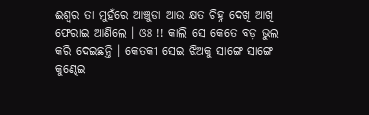ଈଶ୍ୱର ତା ମୁହଁରେ ଆଞ୍ଚୁଡା ଆଉ କ୍ଷତ ଚିହ୍ନ ଦେଖି ଆଖି ଫେରାଇ ଆଣିଲେ । ଓଃ !! କାଲି ସେ କେତେ ବଡ଼ ଭୁଲ କରି ଦେଇଛନ୍ତି । କେତକୀ ସେଇ ଝିଅକୁ ସାଙ୍ଗେ ସାଙ୍ଗେ କୁଣ୍ଢେଇ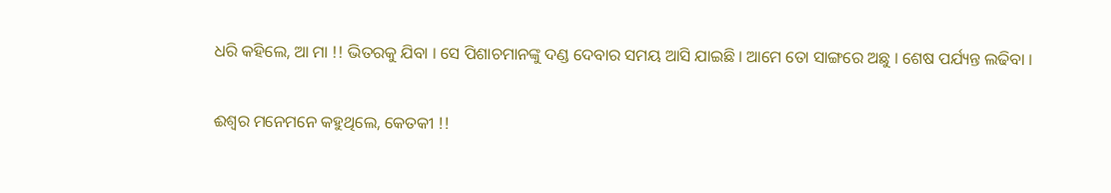ଧରି କହିଲେ, ଆ ମା !! ଭିତରକୁ ଯିବା । ସେ ପିଶାଚମାନଙ୍କୁ ଦଣ୍ଡ ଦେବାର ସମୟ ଆସି ଯାଇଛି । ଆମେ ତୋ ସାଙ୍ଗରେ ଅଛୁ । ଶେଷ ପର୍ଯ୍ୟନ୍ତ ଲଢିବା ।


ଈଶ୍ୱର ମନେମନେ କହୁଥିଲେ, କେତକୀ !!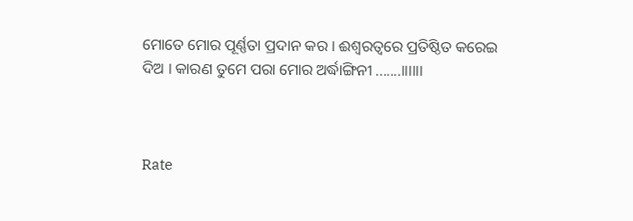ମୋତେ ମୋର ପୂର୍ଣ୍ଣତା ପ୍ରଦାନ କର । ଈଶ୍ୱରତ୍ୱରେ ପ୍ରତିଷ୍ଠିତ କରେଇ ଦିଅ । କାରଣ ତୁମେ ପରା ମୋର ଅର୍ଦ୍ଧାଙ୍ଗିନୀ .......।।।।।।



Rate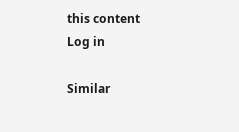this content
Log in

Similar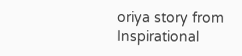oriya story from Inspirational